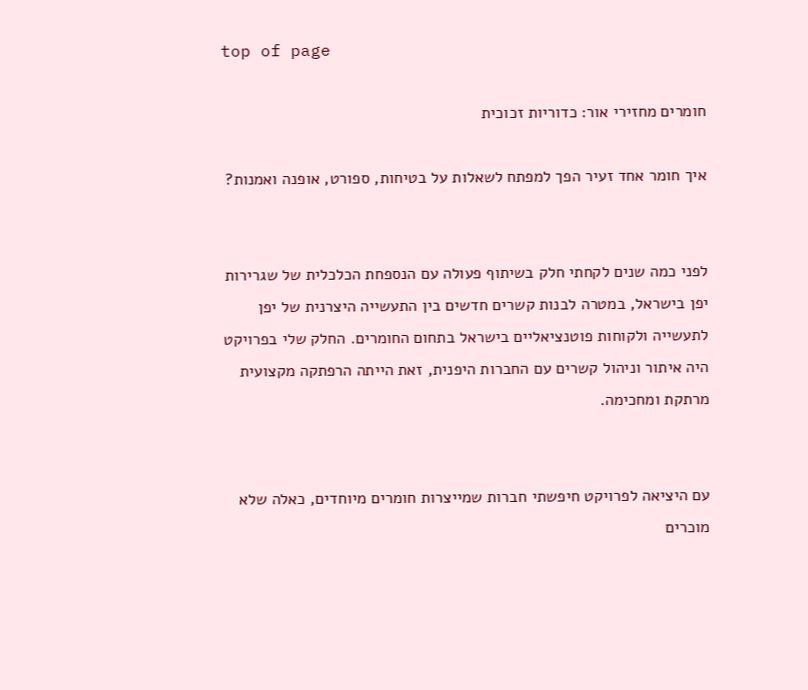top of page

חומרים מחזירי אור: כדוריות זכוכית

איך חומר אחד זעיר הפך למפתח לשאלות על בטיחות, ספורט, אופנה ואמנות?


לפני כמה שנים לקחתי חלק בשיתוף פעולה עם הנספחת הכלכלית של שגרירות יפן בישראל, במטרה לבנות קשרים חדשים בין התעשייה היצרנית של יפן לתעשייה ולקוחות פוטנציאליים בישראל בתחום החומרים. החלק שלי בפרויקט היה איתור וניהול קשרים עם החברות היפנית, זאת הייתה הרפתקה מקצועית מרתקת ומחכימה.


עם היציאה לפרויקט חיפשתי חברות שמייצרות חומרים מיוחדים, כאלה שלא מוכרים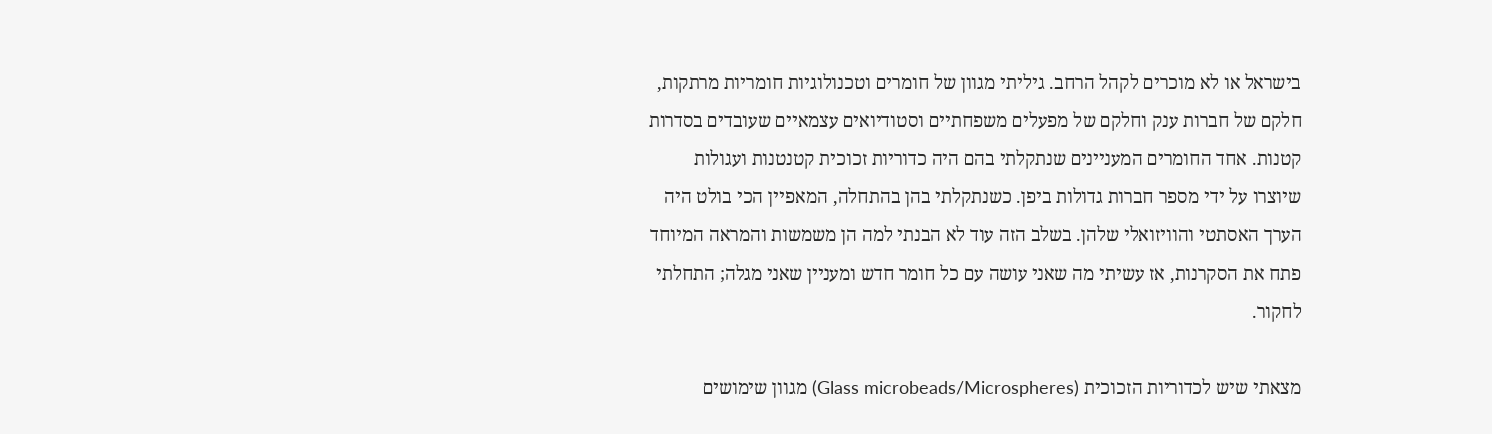בישראל או לא מוכרים לקהל הרחב. גיליתי מגוון של חומרים וטכנולוגיות חומריות מרתקות, חלקם של חברות ענק וחלקם של מפעלים משפחתיים וסטודיואים עצמאיים שעובדים בסדרות קטנות. אחד החומרים המעניינים שנתקלתי בהם היה כדוריות זכוכית קטנטנות ועגולות שיוצרו על ידי מספר חברות גדולות ביפן. כשנתקלתי בהן בהתחלה, המאפיין הכי בולט היה הערך האסתטי והוויזואלי שלהן. בשלב הזה עוד לא הבנתי למה הן משמשות והמראה המיוחד פתח את הסקרנות, אז עשיתי מה שאני עושה עם כל חומר חדש ומעניין שאני מגלה; התחלתי לחקור.

מצאתי שיש לכדוריות הזכוכית (Glass microbeads/Microspheres) מגוון שימושים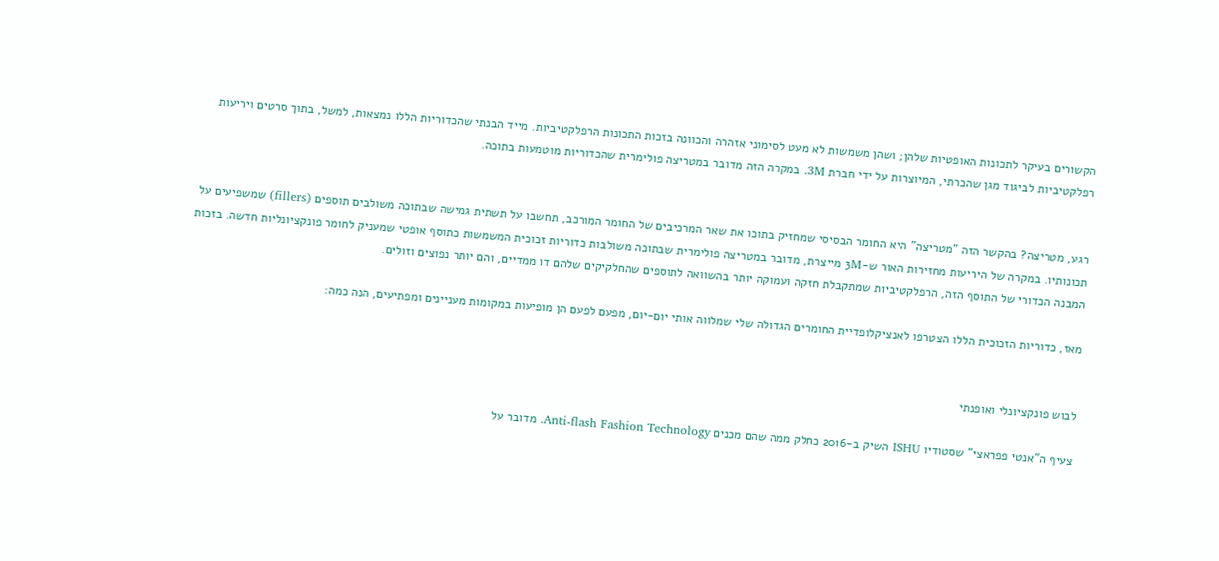הקשורים בעיקר לתכונות האופטיות שלהן; ושהן משמשות לא מעט לסימוני אזהרה והכוונה בזכות התכונות הרפלקטיביות. מייד הבנתי שהכדוריות הללו נמצאות, למשל, בתוך סרטים ויריעות רפלקטיביות לביגוד מגן שהכרתי, המיוצרות על ידי חברת 3M. במקרה הזה מדובר במטריצה פולימרית שהכדוריות מוטמעות בתוכה.


רגע, מטריצה? בהקשר הזה "מטריצה" היא החומר הבסיסי שמחזיק בתוכו את שאר המרכיבים של החומר המורכב, תחשבו על תשתית גמישה שבתוכה משולבים תוספים (fillers) שמשפיעים על תכונותיו. במקרה של היריעות מחזירות האור ש-3M מייצרת, מדובר במטריצה פולימרית שבתוכה משולבות כדוריות זכוכית המשמשות כתוסף אופטי שמעניק לחומר פונקציונליות חדשה. בזכות המבנה הכדורי של התוסף הזה, הרפלקטיביות שמתקבלת חזקה ועמוקה יותר בהשוואה לתוספים שהחלקיקים שלהם דו ממדיים, והם יותר נפוצים וזולים.

מאז, כדוריות הזכוכית הללו הצטרפו לאנציקלופדיית החומרים הגדולה שלי שמלווה אותי יום-יום, מפעם לפעם הן מופיעות במקומות מעניינים ומפתיעים, הנה כמה:


לבוש פונקציונלי ואופנתי

צעיף ה"אנטי פפראצי" שסטודיו ISHU השיק ב-2016 כחלק ממה שהם מכנים Anti-flash Fashion Technology. מדובר על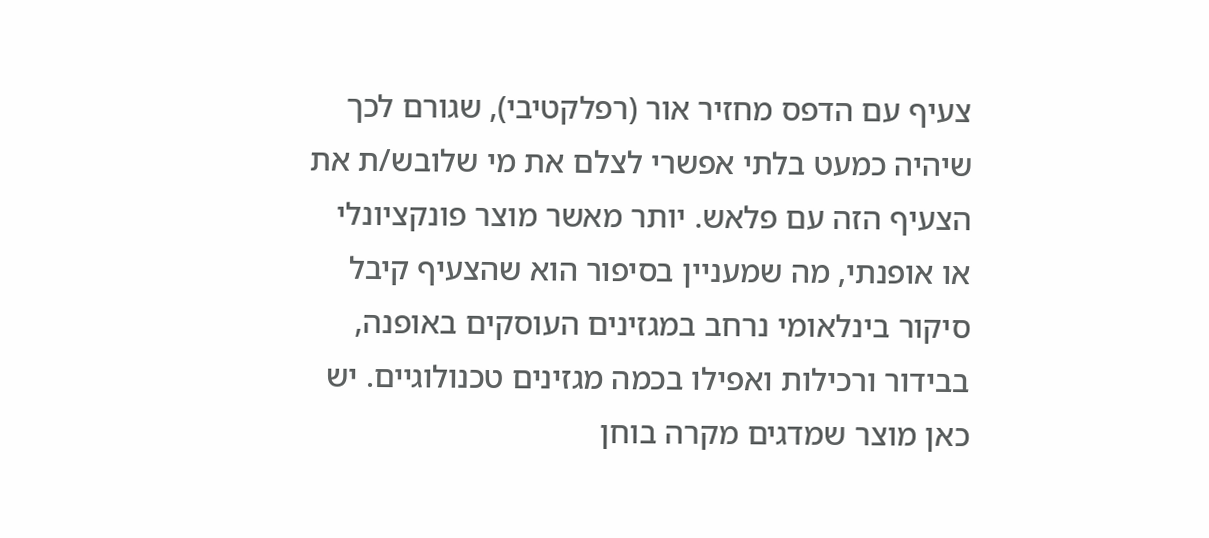צעיף עם הדפס מחזיר אור (רפלקטיבי), שגורם לכך שיהיה כמעט בלתי אפשרי לצלם את מי שלובש/ת את הצעיף הזה עם פלאש. יותר מאשר מוצר פונקציונלי או אופנתי, מה שמעניין בסיפור הוא שהצעיף קיבל סיקור בינלאומי נרחב במגזינים העוסקים באופנה, בבידור ורכילות ואפילו בכמה מגזינים טכנולוגיים. יש כאן מוצר שמדגים מקרה בוחן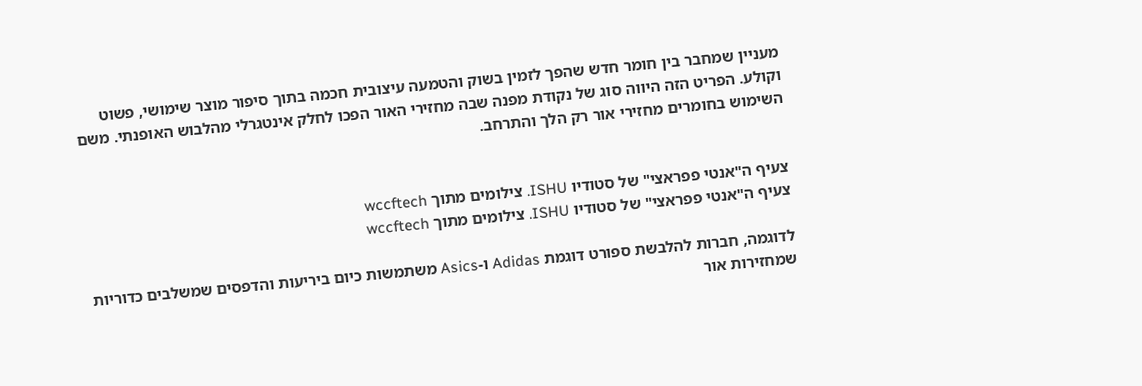מעניין שמחבר בין חומר חדש שהפך לזמין בשוק והטמעה עיצובית חכמה בתוך סיפור מוצר שימושי, פשוט וקולע. הפריט הזה היווה סוג של נקודת מפנה שבה מחזירי האור הפכו לחלק אינטגרלי מהלבוש האופנתי. משם השימוש בחומרים מחזירי אור רק הלך והתרחב.


צעיף ה"אנטי פפראצי" של סטודיו ISHU. צילומים מתוך wccftech
צעיף ה"אנטי פפראצי" של סטודיו ISHU. צילומים מתוך wccftech

לדוגמה, חברות להלבשת ספורט דוגמת Adidas ו-Asics משתמשות כיום ביריעות והדפסים שמשלבים כדוריות שמחזירות אור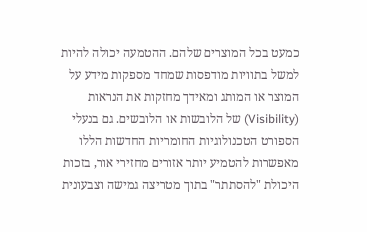כמעט בכל המוצרים שלהם. ההטמעה יכולה להיות למשל בתוויות מודפסות שמחד מספקות מידע על המוצר או המותג ומאידך מחזקות את הנראות (Visibility) של הלובשות או הלובשים. גם בנעלי הספורט הטכנולוגיות החומריות החדשות הללו מאפשרות להטמיע יותר אזורים מחזירי אור, בזכות היכולת "להסתתר" בתוך מטריצה גמישה וצבעונית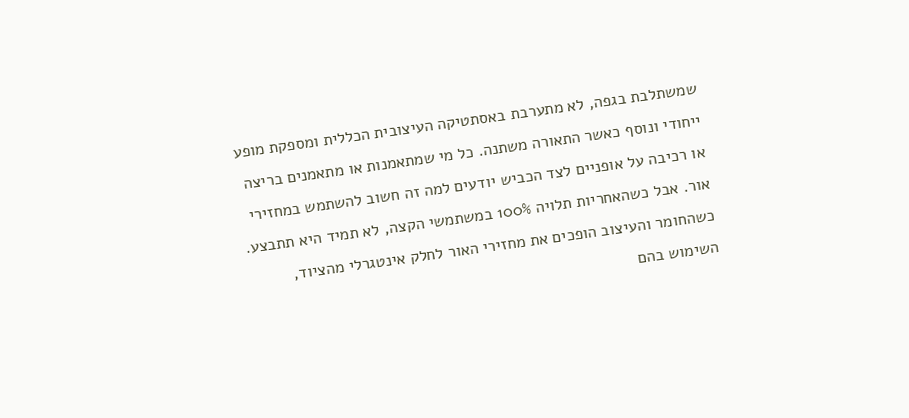שמשתלבת בגפה, לא מתערבת באסתטיקה העיצובית הכללית ומספקת מופע ייחודי ונוסף כאשר התאורה משתנה. כל מי שמתאמנות או מתאמנים בריצה או רכיבה על אופניים לצד הכביש יודעים למה זה חשוב להשתמש במחזירי אור. אבל כשהאחריות תלויה 100% במשתמשי הקצה, לא תמיד היא תתבצע. כשהחומר והעיצוב הופכים את מחזירי האור לחלק אינטגרלי מהציוד, השימוש בהם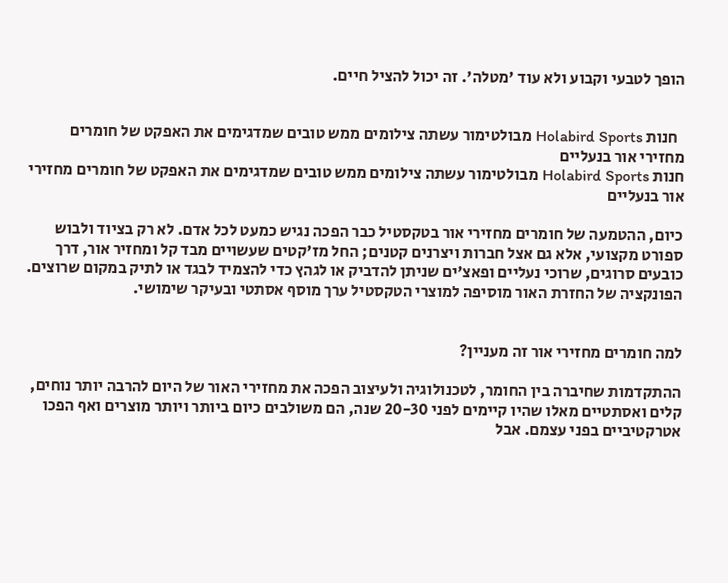הופך לטבעי וקבוע ולא עוד 'מטלה'. זה יכול להציל חיים.


  חנות Holabird Sports מבולטימור עשתה צילומים ממש טובים שמדגימים את האפקט של חומרים מחזירי אור בנעליים
חנות Holabird Sports מבולטימור עשתה צילומים ממש טובים שמדגימים את האפקט של חומרים מחזירי אור בנעליים

כיום, ההטמעה של חומרים מחזירי אור בטקסטיל כבר הפכה נגיש כמעט לכל אדם. לא רק בציוד ולבוש ספורט מקצועי, אלא גם אצל חברות ויצרנים קטנים; החל מז'קטים שעשויים מבד קל ומחזיר אור, דרך כובעים סרוגים, שרוכי נעליים ופאצ'ים שניתן להדביק או לגהץ כדי להצמיד לבגד או לתיק במקום שרוצים. הפונקציה של החזרת האור מוסיפה למוצרי הטקסטיל ערך מוסף אסתטי ובעיקר שימושי.


למה חומרים מחזירי אור זה מעניין?

ההתקדמות שחיברה בין החומר, לטכנולוגיה ולעיצוב הפכה את מחזירי האור של היום להרבה יותר נוחים, קלים ואסתטיים מאלו שהיו קיימים לפני 20-30 שנה, הם משולבים כיום ביותר ויותר מוצרים ואף הפכו אטרקטיביים בפני עצמם. אבל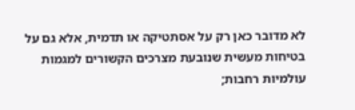לא מדובר כאן רק על אסתטיקה או תדמית, אלא גם על בטיחות מעשית שנובעת מצרכים הקשורים למגמות עולמיות רחבות;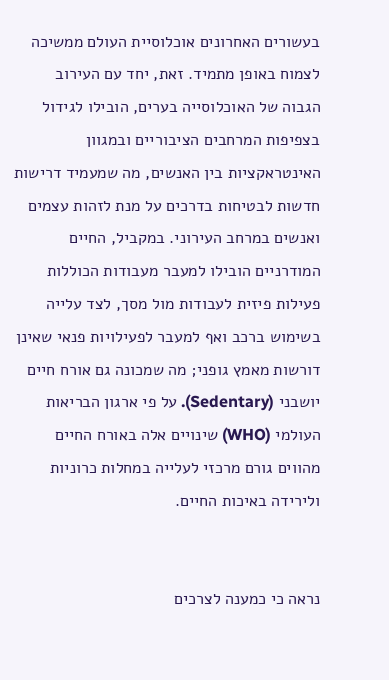בעשורים האחרונים אוכלוסיית העולם ממשיכה לצמוח באופן מתמיד. זאת, יחד עם העירוב הגבוה של האוכלוסייה בערים, הובילו לגידול בצפיפות המרחבים הציבוריים ובמגוון האינטראקציות בין האנשים, מה שמעמיד דרישות חדשות לבטיחות בדרכים על מנת לזהות עצמים ואנשים במרחב העירוני. במקביל, החיים המודרניים הובילו למעבר מעבודות הכוללות פעילות פיזית לעבודות מול מסך, לצד עלייה בשימוש ברכב ואף למעבר לפעילויות פנאי שאינן דורשות מאמץ גופני; מה שמכונה גם אורח חיים יושבני (Sedentary). על פי ארגון הבריאות העולמי (WHO) שינויים אלה באורח החיים מהווים גורם מרכזי לעלייה במחלות כרוניות ולירידה באיכות החיים.


נראה כי כמענה לצרכים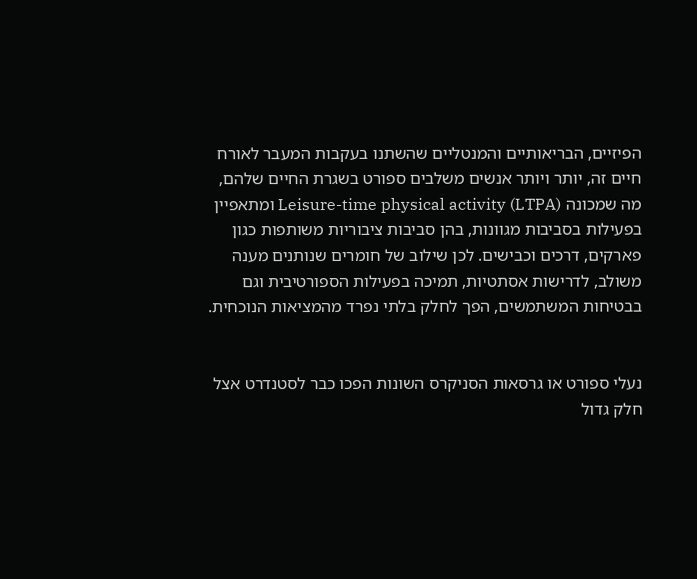הפיזיים, הבריאותיים והמנטליים שהשתנו בעקבות המעבר לאורח חיים זה, יותר ויותר אנשים משלבים ספורט בשגרת החיים שלהם, מה שמכונה Leisure-time physical activity (LTPA) ומתאפיין בפעילות בסביבות מגוונות, בהן סביבות ציבוריות משותפות כגון פארקים, דרכים וכבישים. לכן שילוב של חומרים שנותנים מענה משולב, לדרישות אסתטיות, תמיכה בפעילות הספורטיבית וגם בבטיחות המשתמשים, הפך לחלק בלתי נפרד מהמציאות הנוכחית.


נעלי ספורט או גרסאות הסניקרס השונות הפכו כבר לסטנדרט אצל חלק גדול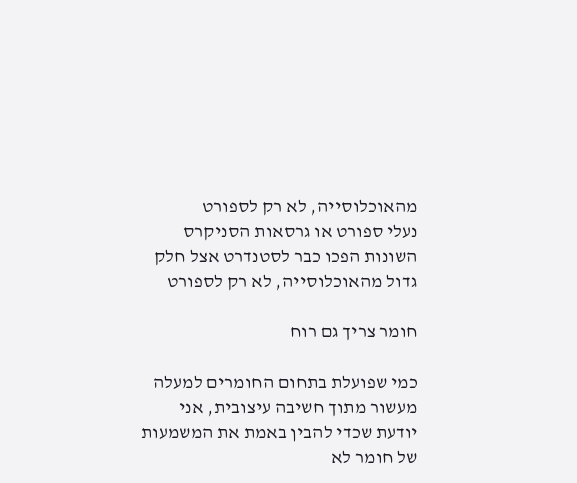מהאוכלוסייה, לא רק לספורט
נעלי ספורט או גרסאות הסניקרס השונות הפכו כבר לסטנדרט אצל חלק גדול מהאוכלוסייה, לא רק לספורט

חומר צריך גם רוח

כמי שפועלת בתחום החומרים למעלה מעשור מתוך חשיבה עיצובית, אני יודעת שכדי להבין באמת את המשמעות של חומר לא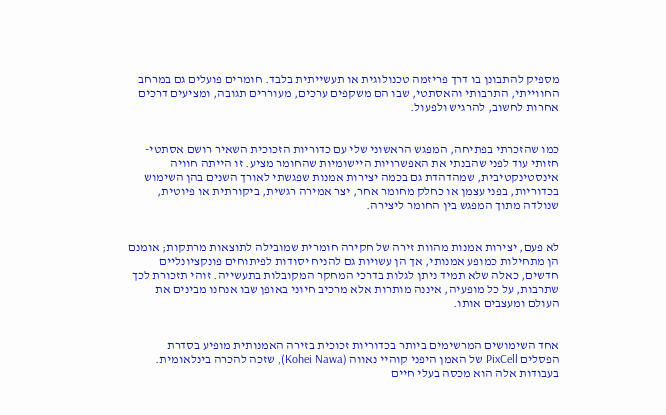מספיק להתבונן בו דרך פריזמה טכנולוגית או תעשייתית בלבד. חומרים פועלים גם במרחב החווייתי, התרבותי והאסתטי, שבו הם משקפים ערכים, מעוררים תגובה, ומציעים דרכים אחרות לחשוב, להרגיש ולפעול.


כמו שהזכרתי בפתיחה, המפגש הראשוני שלי עם כדוריות הזכוכית השאיר רושם אסתטי-חזותי עוד לפני שהבנתי את האפשרויות היישומיות שהחומר מציע. זו הייתה חוויה אינסטינקטיבית, שמהדהדת גם בכמה יצירות אמנות שפגשתי לאורך השנים בהן השימוש בכדוריות, בפני עצמן או כחלק מחומר אחר, יצר אמירה רגשית, ביקורתית או פיוטית, שנולדה מתוך המפגש בין החומר ליצירה.


לא פעם, יצירות אמנות מהוות זירה של חקירה חומרית שמובילה לתוצאות מרתקות; אומנם הן מתחילות כמופע אמנותי, אך הן עשויות גם להניח יסודות לפיתוחים פונקציונליים חדשים, כאלה שלא תמיד ניתן לגלות בדרכי המחקר המקובלות בתעשייה. זוהי תזכורת לכך שתרבות, על כל מופעיה, איננה מותרות אלא מרכיב חיוני באופן שבו אנחנו מבינים את העולם ומעצבים אותו.


אחד השימושים המרשימים ביותר בכדוריות זכוכית בזירה האמנותית מופיע בסדרת הפסלים PixCell של האמן היפני קוהיי נאווה (Kohei Nawa), שזכה להכרה בינלאומית. בעבודות אלה הוא מכסה בעלי חיים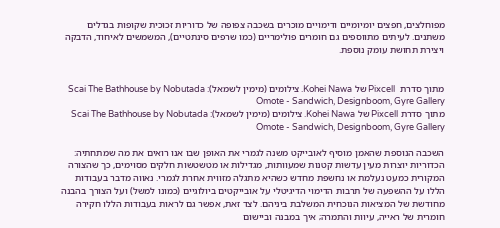מפוחלצים, חפצים יומיומיים ודימויים מוכרים בשכבה צפופה של כדוריות זכוכית שקופות בגדלים משתנים. לעיתים מתווספים גם חומרים פולימריים (כמו שרפים סינתטיים), המשמשים לאיחוד, הדבקה ויצירת תחושת עומק נוספת.


מתוך סדרת  Pixcell של Kohei Nawa. צילומים (מימין לשמאל): Scai The Bathhouse by Nobutada Omote - Sandwich, Designboom, Gyre Gallery
מתוך סדרת Pixcell של Kohei Nawa. צילומים (מימין לשמאל): Scai The Bathhouse by Nobutada Omote - Sandwich, Designboom, Gyre Gallery

השכבה הנוספת שהאמן מוסיף לאובייקט משנה לגמרי את האופן שבו אנו רואים את מה שמתחתיה: הכדוריות יוצרות מעין עדשות קטנות שמעוותות, מגדילות או מטשטשות חלקים מסוימים, כך שהצורה המקורית כמעט נעלמת או נחשפת מחדש כשהיא מתגלה מזווית אחרת לגמרי. נאווה מדבר בעבודות הללו על ההשפעה של תרבות הדימוי הדיגיטלי על אובייקטים ביולוגיים (כמונו למשל) ועל הצורך בהבנה מחודשת של המציאות הנוכחית המשלבת ביניהם. לצד זאת, אפשר גם לראות בעבודות הללו חקירה חומרית של ראייה, עיוות והתמרה; איך במבנה וביישום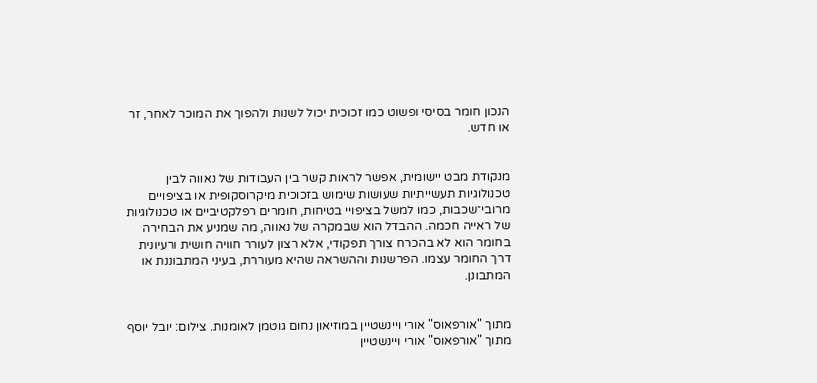הנכון חומר בסיסי ופשוט כמו זכוכית יכול לשנות ולהפוך את המוכר לאחר, זר או חדש.


מנקודת מבט יישומית, אפשר לראות קשר בין העבודות של נאווה לבין טכנולוגיות תעשייתיות שעושות שימוש בזכוכית מיקרוסקופית או בציפויים מרובי־שכבות, כמו למשל בציפויי בטיחות, חומרים רפלקטיביים או טכנולוגיות של ראייה חכמה. ההבדל הוא שבמקרה של נאווה, מה שמניע את הבחירה בחומר הוא לא בהכרח צורך תפקודי, אלא רצון לעורר חוויה חושית ורעיונית דרך החומר עצמו. הפרשנות וההשראה שהיא מעוררת, בעיני המתבוננת או המתבונן.


מתוך "אורפאוס" אורי ויינשטיין במוזיאון נחום גוטמן לאומנות. צילום: יובל יוסף
מתוך "אורפאוס" אורי ויינשטיין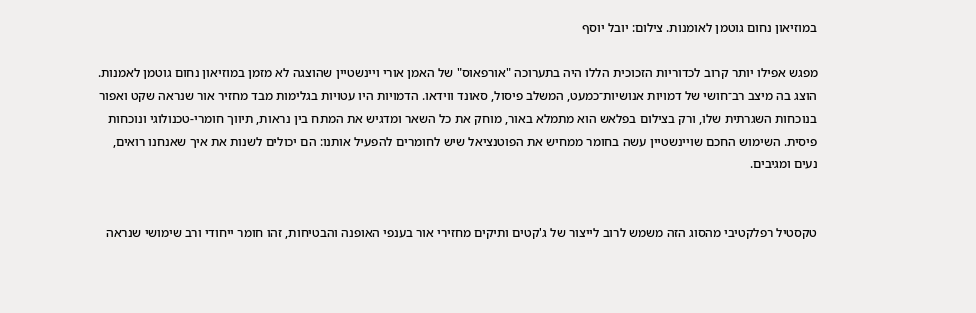במוזיאון נחום גוטמן לאומנות. צילום: יובל יוסף

מפגש אפילו יותר קרוב לכדוריות הזכוכית הללו היה בתערוכה "אורפאוס" של האמן אורי ויינשטיין שהוצגה לא מזמן במוזיאון נחום גוטמן לאמנות. הוצג בה מיצב רב־חושי של דמויות אנושיות־כמעט, המשלב פיסול, סאונד ווידאו. הדמויות היו עטויות בגלימות מבד מחזיר אור שנראה שקט ואפור בנוכחות השגרתית שלו, ורק בצילום בפלאש הוא מתמלא באור, מוחק את כל השאר ומדגיש את המתח בין נראות, תיווך חומרי-טכנולוגי ונוכחות פיסית. השימוש החכם שויינשטיין עשה בחומר ממחיש את הפוטנציאל שיש לחומרים להפעיל אותנו: הם יכולים לשנות את איך שאנחנו רואים, נעים ומגיבים.


טקסטיל רפלקטיבי מהסוג הזה משמש לרוב לייצור של ג'קטים ותיקים מחזירי אור בענפי האופנה והבטיחות, זהו חומר ייחודי ורב שימושי שנראה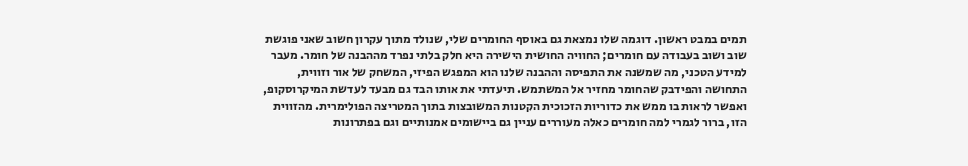תמים במבט ראשון. דוגמה שלו נמצאת גם באוסף החומרים שלי, שנולד מתוך עקרון חשוב שאני פוגשת שוב ושוב בעבודה עם חומרים; החוויה החושית הישירה היא חלק בלתי נפרד מההבנה של חומר. מעבר למידע הטכני, מה שמשנה את התפיסה וההבנה שלנו הוא המפגש הפיזי, המשחק של אור וזווית, התחושה והפידבק שהחומר מחזיר אל המשתמש. תיעדתי את אותו הבד גם מבעד לעדשת המיקרוסקופ, ואפשר לראות בו ממש את כדוריות הזכוכית הקטנות המשובצות בתוך המטריצה הפולימרית. מהזווית הזו, ברור לגמרי למה חומרים כאלה מעוררים עניין גם ביישומים אמנותיים וגם בפתרונות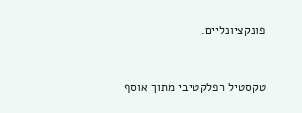פונקציונליים.


טקסטיל רפלקטיבי מתוך אוסף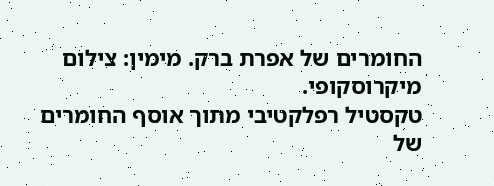החומרים של אפרת ברק. מימין: צילום מיקרוסקופי.
טקסטיל רפלקטיבי מתוך אוסף החומרים של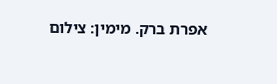אפרת ברק. מימין: צילום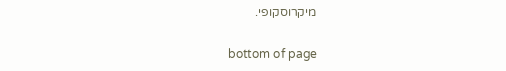מיקרוסקופי.

bottom of page